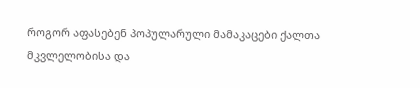როგორ აფასებენ პოპულარული მამაკაცები ქალთა მკვლელობისა და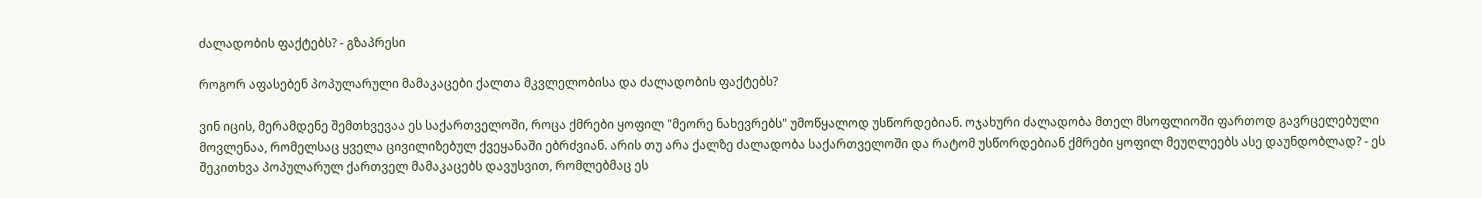ძალადობის ფაქტებს? - გზაპრესი

როგორ აფასებენ პოპულარული მამაკაცები ქალთა მკვლელობისა და ძალადობის ფაქტებს?

ვინ იცის, მერამდენე შემთხვევაა ეს საქართველოში, როცა ქმრები ყოფილ "მეორე ნახევრებს" უმოწყალოდ უსწორდებიან. ოჯახური ძალადობა მთელ მსოფლიოში ფართოდ გავრცელებული მოვლენაა, რომელსაც ყველა ცივილიზებულ ქვეყანაში ებრძვიან. არის თუ არა ქალზე ძალადობა საქართველოში და რატომ უსწორდებიან ქმრები ყოფილ მეუღლეებს ასე დაუნდობლად? - ეს შეკითხვა პოპულარულ ქართველ მამაკაცებს დავუსვით, რომლებმაც ეს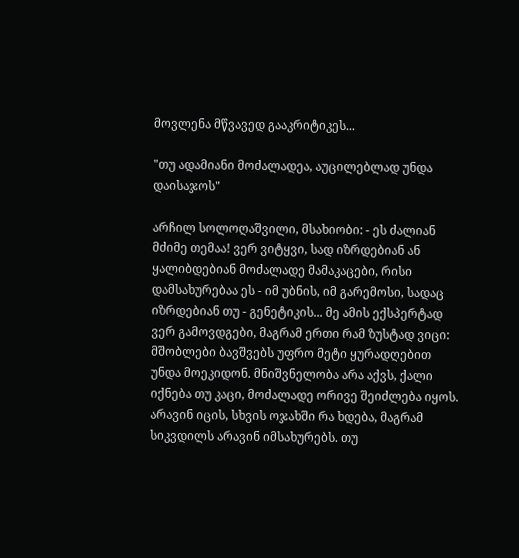მოვლენა მწვავედ გააკრიტიკეს...

"თუ ადამიანი მოძალადეა, აუცილებლად უნდა დაისაჯოს"

არჩილ სოლოღაშვილი, მსახიობი: - ეს ძალიან მძიმე თემაა! ვერ ვიტყვი, სად იზრდებიან ან ყალიბდებიან მოძალადე მამაკაცები, რისი დამსახურებაა ეს - იმ უბნის, იმ გარემოსი, სადაც იზრდებიან თუ - გენეტიკის... მე ამის ექსპერტად ვერ გამოვდგები, მაგრამ ერთი რამ ზუსტად ვიცი: მშობლები ბავშვებს უფრო მეტი ყურადღებით უნდა მოეკიდონ. მნიშვნელობა არა აქვს, ქალი იქნება თუ კაცი, მოძალადე ორივე შეიძლება იყოს. არავინ იცის, სხვის ოჯახში რა ხდება, მაგრამ სიკვდილს არავინ იმსახურებს. თუ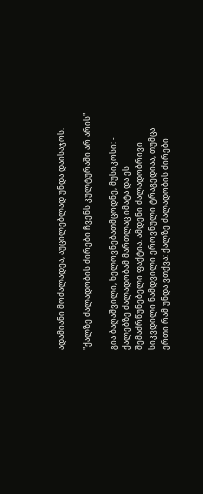ადამიანი მოძალადეა, აუცილებლად უნდა დაისაჯოს.

"ქალზე ძალადობის ძირები ჩვენს კულტურაში არ არის"

გია ბაღაშვილი, ხელოვნებათმცოდნე, მუსიკოსი: - ქალებზე ძალადობამ მართლაც იმატა და ეს შემაძრწუნებელი ფაქტია. ამდენი ძალადობრივი სიკვდილი ნამდვილი ეროვნული ტრაგედიაა, თუმცა ერთი რამ უნდა ვთქვა: ქალზე ძალადობის ძირები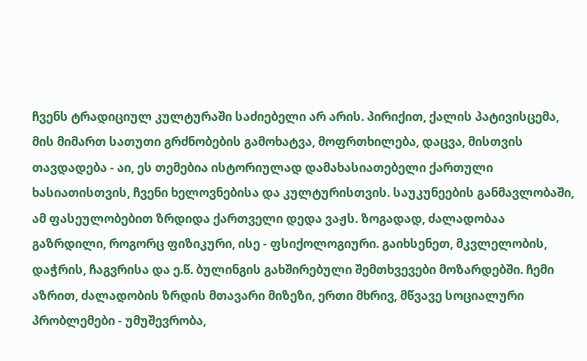ჩვენს ტრადიციულ კულტურაში საძიებელი არ არის. პირიქით, ქალის პატივისცემა, მის მიმართ სათუთი გრძნობების გამოხატვა, მოფრთხილება, დაცვა, მისთვის თავდადება - აი, ეს თემებია ისტორიულად დამახასიათებელი ქართული ხასიათისთვის, ჩვენი ხელოვნებისა და კულტურისთვის. საუკუნეების განმავლობაში, ამ ფასეულობებით ზრდიდა ქართველი დედა ვაჟს. ზოგადად, ძალადობაა გაზრდილი, როგორც ფიზიკური, ისე - ფსიქოლოგიური. გაიხსენეთ, მკვლელობის, დაჭრის, ჩაგვრისა და ე.წ. ბულინგის გახშირებული შემთხვევები მოზარდებში. ჩემი აზრით, ძალადობის ზრდის მთავარი მიზეზი, ერთი მხრივ, მწვავე სოციალური პრობლემები - უმუშევრობა,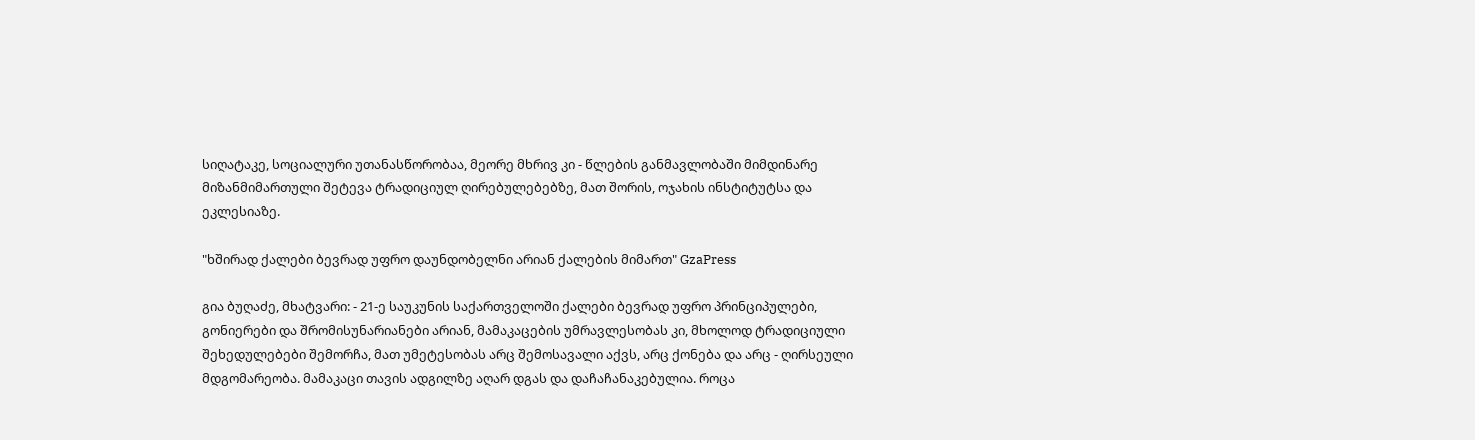სიღატაკე, სოციალური უთანასწორობაა, მეორე მხრივ კი - წლების განმავლობაში მიმდინარე მიზანმიმართული შეტევა ტრადიციულ ღირებულებებზე, მათ შორის, ოჯახის ინსტიტუტსა და ეკლესიაზე.

"ხშირად ქალები ბევრად უფრო დაუნდობელნი არიან ქალების მიმართ" GzaPress

გია ბუღაძე, მხატვარი: - 21-ე საუკუნის საქართველოში ქალები ბევრად უფრო პრინციპულები, გონიერები და შრომისუნარიანები არიან, მამაკაცების უმრავლესობას კი, მხოლოდ ტრადიციული შეხედულებები შემორჩა, მათ უმეტესობას არც შემოსავალი აქვს, არც ქონება და არც - ღირსეული მდგომარეობა. მამაკაცი თავის ადგილზე აღარ დგას და დაჩაჩანაკებულია. როცა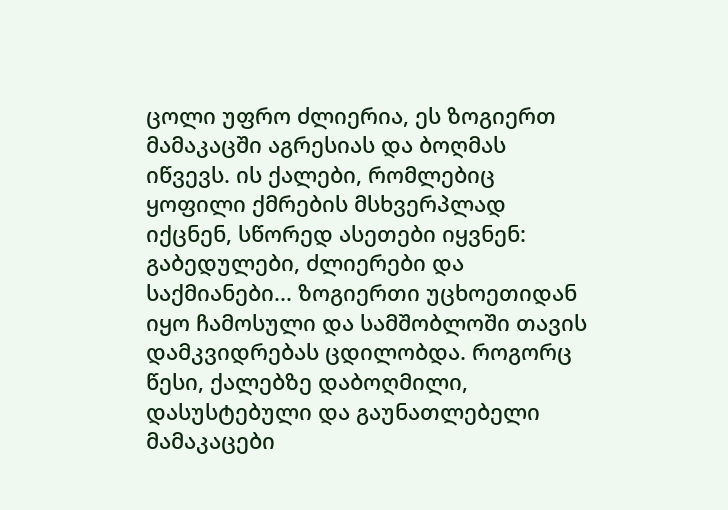ცოლი უფრო ძლიერია, ეს ზოგიერთ მამაკაცში აგრესიას და ბოღმას იწვევს. ის ქალები, რომლებიც ყოფილი ქმრების მსხვერპლად იქცნენ, სწორედ ასეთები იყვნენ: გაბედულები, ძლიერები და საქმიანები... ზოგიერთი უცხოეთიდან იყო ჩამოსული და სამშობლოში თავის დამკვიდრებას ცდილობდა. როგორც წესი, ქალებზე დაბოღმილი, დასუსტებული და გაუნათლებელი მამაკაცები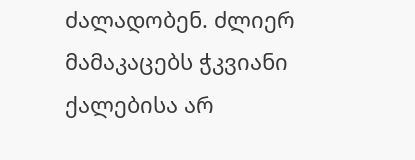ძალადობენ. ძლიერ მამაკაცებს ჭკვიანი ქალებისა არ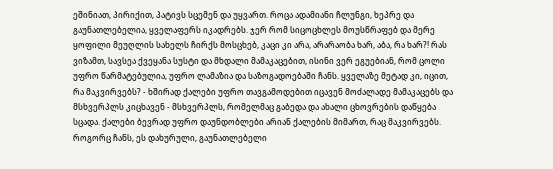ეშინიათ, პირიქით, პატივს სცემენ და უყვართ. როცა ადამიანი ჩლუნგი, ხეპრე და გაუნათლებელია, ყველაფერს იკადრებს. ჯერ რომ სიცოცხლეს მოუსწრაფებ და მერე ყოფილი მეუღლის სახელს ჩირქს მოსცხებ, კაცი კი არა, არარაობა ხარ, აბა, რა ხარ?! რას ვიზამთ, სავსეა ქვეყანა სუსტი და მხდალი მამაკაცებით, ისინი ვერ ეგუებიან, რომ ცოლი უფრო წარმატებულია, უფრო ლამაზია და საზოგადოებაში ჩანს. ყველაზე მეტად კი, იცით, რა მაკვირვებს? - ხშირად ქალები უფრო თავგამოდებით იცავენ მოძალადე მამაკაცებს და მსხვერპლს კიცხავენ - მსხვერპლს, რომელმაც გაბედა და ახალი ცხოვრების დაწყება სცადა. ქალები ბევრად უფრო დაუნდობლები არიან ქალების მიმართ, რაც მაკვირვებს. როგორც ჩანს, ეს დახურული, გაუნათლებელი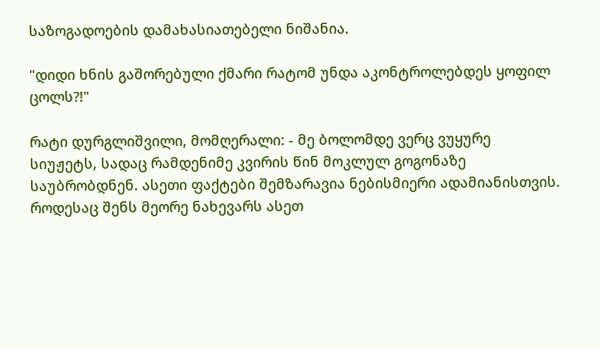საზოგადოების დამახასიათებელი ნიშანია.

"დიდი ხნის გაშორებული ქმარი რატომ უნდა აკონტროლებდეს ყოფილ ცოლს?!"

რატი დურგლიშვილი, მომღერალი: - მე ბოლომდე ვერც ვუყურე სიუჟეტს, სადაც რამდენიმე კვირის წინ მოკლულ გოგონაზე საუბრობდნენ. ასეთი ფაქტები შემზარავია ნებისმიერი ადამიანისთვის. როდესაც შენს მეორე ნახევარს ასეთ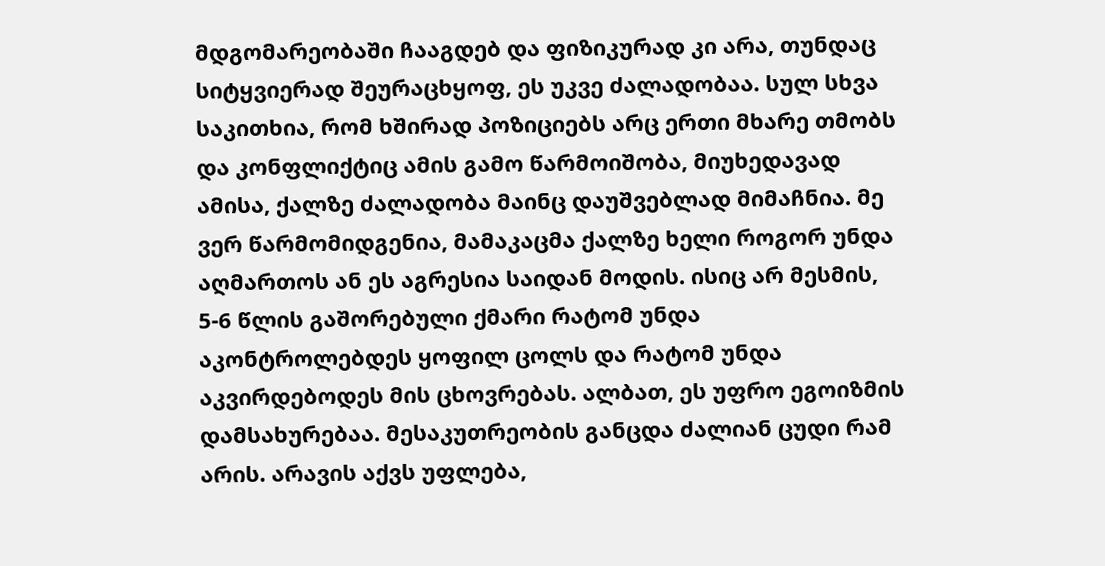მდგომარეობაში ჩააგდებ და ფიზიკურად კი არა, თუნდაც სიტყვიერად შეურაცხყოფ, ეს უკვე ძალადობაა. სულ სხვა საკითხია, რომ ხშირად პოზიციებს არც ერთი მხარე თმობს და კონფლიქტიც ამის გამო წარმოიშობა, მიუხედავად ამისა, ქალზე ძალადობა მაინც დაუშვებლად მიმაჩნია. მე ვერ წარმომიდგენია, მამაკაცმა ქალზე ხელი როგორ უნდა აღმართოს ან ეს აგრესია საიდან მოდის. ისიც არ მესმის, 5-6 წლის გაშორებული ქმარი რატომ უნდა აკონტროლებდეს ყოფილ ცოლს და რატომ უნდა აკვირდებოდეს მის ცხოვრებას. ალბათ, ეს უფრო ეგოიზმის დამსახურებაა. მესაკუთრეობის განცდა ძალიან ცუდი რამ არის. არავის აქვს უფლება,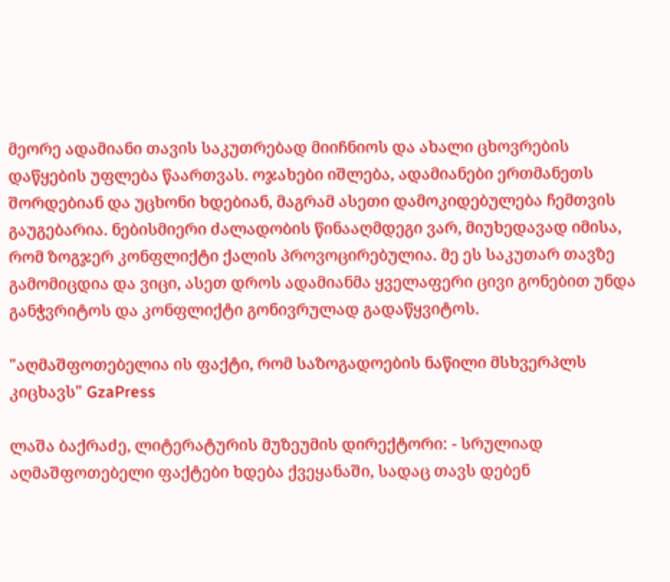მეორე ადამიანი თავის საკუთრებად მიიჩნიოს და ახალი ცხოვრების დაწყების უფლება წაართვას. ოჯახები იშლება, ადამიანები ერთმანეთს შორდებიან და უცხონი ხდებიან, მაგრამ ასეთი დამოკიდებულება ჩემთვის გაუგებარია. ნებისმიერი ძალადობის წინააღმდეგი ვარ, მიუხედავად იმისა, რომ ზოგჯერ კონფლიქტი ქალის პროვოცირებულია. მე ეს საკუთარ თავზე გამომიცდია და ვიცი, ასეთ დროს ადამიანმა ყველაფერი ცივი გონებით უნდა განჭვრიტოს და კონფლიქტი გონივრულად გადაწყვიტოს.

"აღმაშფოთებელია ის ფაქტი, რომ საზოგადოების ნაწილი მსხვერპლს კიცხავს" GzaPress

ლაშა ბაქრაძე, ლიტერატურის მუზეუმის დირექტორი: - სრულიად აღმაშფოთებელი ფაქტები ხდება ქვეყანაში, სადაც თავს დებენ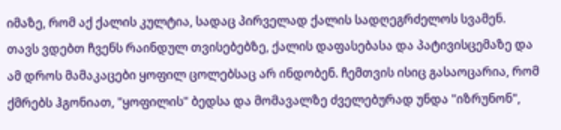იმაზე, რომ აქ ქალის კულტია, სადაც პირველად ქალის სადღეგრძელოს სვამენ. თავს ვდებთ ჩვენს რაინდულ თვისებებზე, ქალის დაფასებასა და პატივისცემაზე და ამ დროს მამაკაცები ყოფილ ცოლებსაც არ ინდობენ. ჩემთვის ისიც გასაოცარია, რომ ქმრებს ჰგონიათ, "ყოფილის" ბედსა და მომავალზე ძველებურად უნდა "იზრუნონ",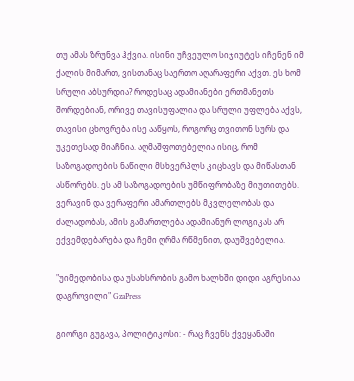თუ ამას ზრუნვა ჰქვია. ისინი უჩვეულო სიჯიუტეს იჩენენ იმ ქალის მიმართ, ვისთანაც საერთო აღარაფერი აქვთ. ეს ხომ სრული აბსურდია? როდესაც ადამიანები ერთმანეთს შორდებიან, ორივე თავისუფალია და სრული უფლება აქვს, თავისი ცხოვრება ისე ააწყოს, როგორც თვითონ სურს და უკეთესად მიაჩნია. აღმაშფოთებელია ისიც, რომ საზოგადოების ნაწილი მსხვერპლს კიცხავს და მიწასთან ასწორებს. ეს ამ საზოგადოების უმწიფრობაზე მიუთითებს. ვერავინ და ვერაფერი ამართლებს მკვლელობას და ძალადობას, ამის გამართლება ადამიანურ ლოგიკას არ ექვემდებარება და ჩემი ღრმა რწმენით, დაუშვებელია.

"უიმედობისა და უსახსრობის გამო ხალხში დიდი აგრესიაა დაგროვილი" GzaPress

გიორგი გუგავა, პოლიტიკოსი: - რაც ჩვენს ქვეყანაში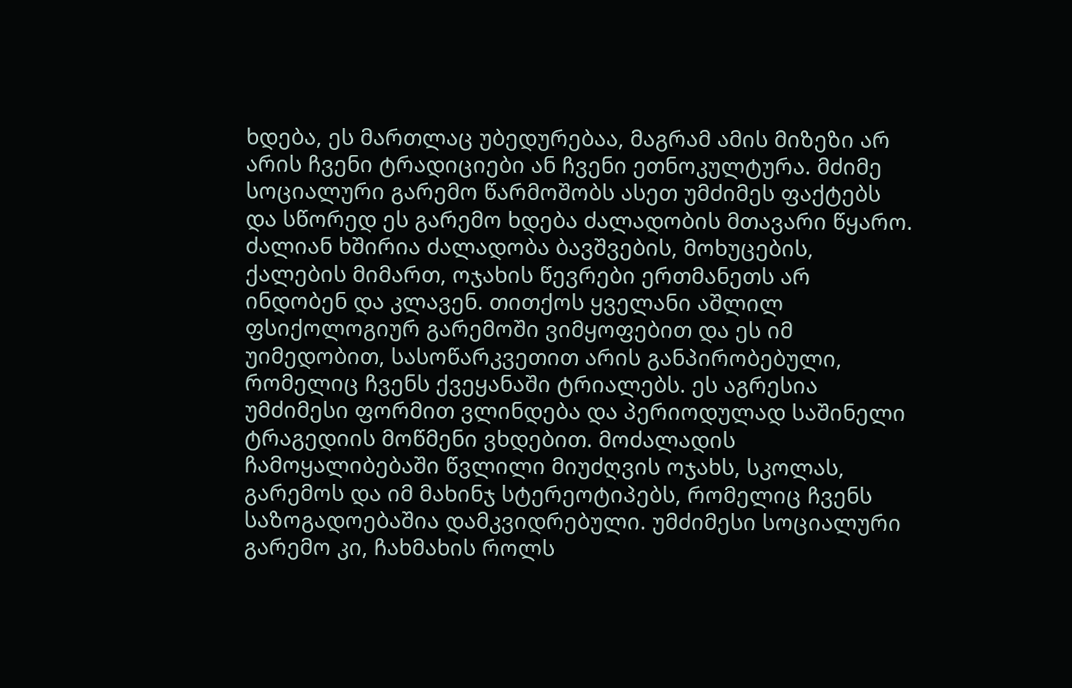ხდება, ეს მართლაც უბედურებაა, მაგრამ ამის მიზეზი არ არის ჩვენი ტრადიციები ან ჩვენი ეთნოკულტურა. მძიმე სოციალური გარემო წარმოშობს ასეთ უმძიმეს ფაქტებს და სწორედ ეს გარემო ხდება ძალადობის მთავარი წყარო. ძალიან ხშირია ძალადობა ბავშვების, მოხუცების, ქალების მიმართ, ოჯახის წევრები ერთმანეთს არ ინდობენ და კლავენ. თითქოს ყველანი აშლილ ფსიქოლოგიურ გარემოში ვიმყოფებით და ეს იმ უიმედობით, სასოწარკვეთით არის განპირობებული, რომელიც ჩვენს ქვეყანაში ტრიალებს. ეს აგრესია უმძიმესი ფორმით ვლინდება და პერიოდულად საშინელი ტრაგედიის მოწმენი ვხდებით. მოძალადის ჩამოყალიბებაში წვლილი მიუძღვის ოჯახს, სკოლას, გარემოს და იმ მახინჯ სტერეოტიპებს, რომელიც ჩვენს საზოგადოებაშია დამკვიდრებული. უმძიმესი სოციალური გარემო კი, ჩახმახის როლს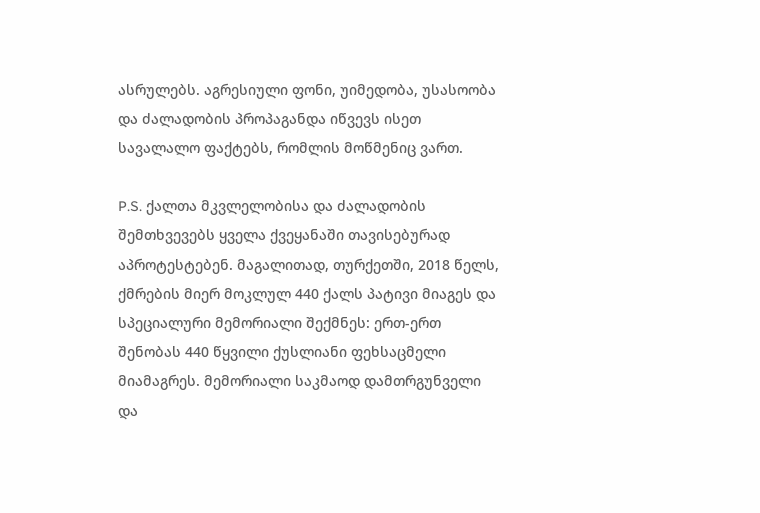ასრულებს. აგრესიული ფონი, უიმედობა, უსასოობა და ძალადობის პროპაგანდა იწვევს ისეთ სავალალო ფაქტებს, რომლის მოწმენიც ვართ.

P.S. ქალთა მკვლელობისა და ძალადობის შემთხვევებს ყველა ქვეყანაში თავისებურად აპროტესტებენ. მაგალითად, თურქეთში, 2018 წელს, ქმრების მიერ მოკლულ 440 ქალს პატივი მიაგეს და სპეციალური მემორიალი შექმნეს: ერთ-ერთ შენობას 440 წყვილი ქუსლიანი ფეხსაცმელი მიამაგრეს. მემორიალი საკმაოდ დამთრგუნველი და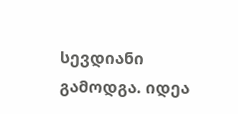სევდიანი გამოდგა. იდეა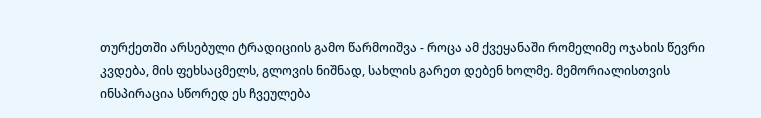თურქეთში არსებული ტრადიციის გამო წარმოიშვა - როცა ამ ქვეყანაში რომელიმე ოჯახის წევრი კვდება, მის ფეხსაცმელს, გლოვის ნიშნად, სახლის გარეთ დებენ ხოლმე. მემორიალისთვის ინსპირაცია სწორედ ეს ჩვეულება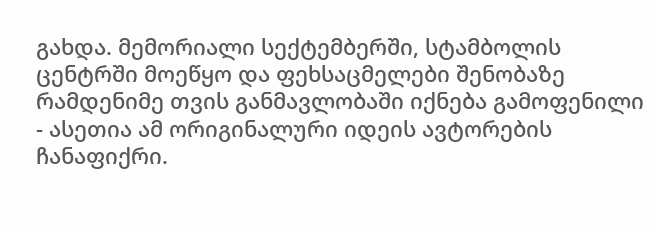გახდა. მემორიალი სექტემბერში, სტამბოლის ცენტრში მოეწყო და ფეხსაცმელები შენობაზე რამდენიმე თვის განმავლობაში იქნება გამოფენილი - ასეთია ამ ორიგინალური იდეის ავტორების ჩანაფიქრი.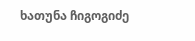ხათუნა ჩიგოგიძე